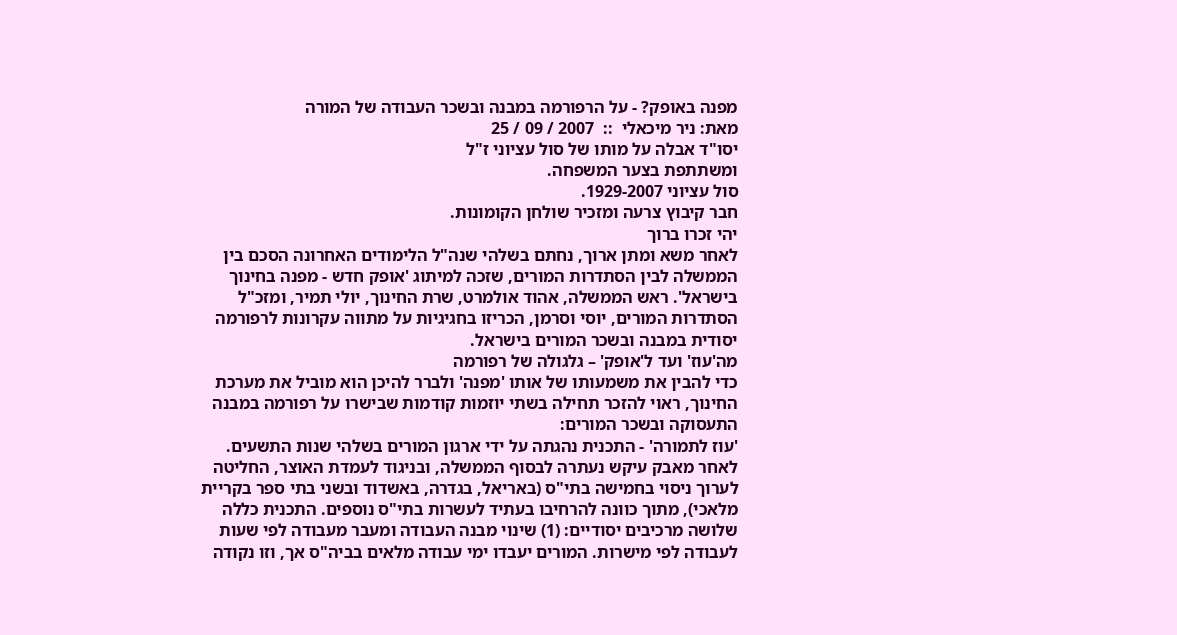מפנה באופק? - על הרפורמה במבנה ובשכר העבודה של המורה
מאת: ניר מיכאלי  ::  2007 / 09 / 25
יסו"ד אבלה על מותו של סול עציוני ז"ל
ומשתתפת בצער המשפחה.
סול עציוני 1929-2007.
חבר קיבוץ צרעה ומזכיר שולחן הקומונות.
יהי זכרו ברוך
לאחר משא ומתן ארוך, נחתם בשלהי שנה"ל הלימודים האחרונה הסכם בין הממשלה לבין הסתדרות המורים, שזכה למיתוג 'אופק חדש - מפנה בחינוך בישראל'. ראש הממשלה, אהוד אולמרט, שרת החינוך, יולי תמיר, ומזכ"ל הסתדרות המורים, יוסי וסרמן, הכריזו בחגיגיות על מתווה עקרונות לרפורמה יסודית במבנה ובשכר המורים בישראל.
מה'עוז' ועד ל'אופק' – גלגולה של רפורמה
כדי להבין את משמעותו של אותו 'מפנה' ולברר להיכן הוא מוביל את מערכת החינוך, ראוי להזכר תחילה בשתי יוזמות קודמות שבישרו על רפורמה במבנה התעסוקה ובשכר המורים:
'עוז לתמורה' - התכנית נהגתה על ידי ארגון המורים בשלהי שנות התשעים. לאחר מאבק עיקש נעתרה לבסוף הממשלה, ובניגוד לעמדת האוצר, החליטה לערוך ניסוי בחמישה בתי"ס (באריאל, בגדרה, באשדוד ובשני בתי ספר בקריית מלאכי), מתוך כוונה להרחיבו בעתיד לעשרות בתי"ס נוספים. התכנית כללה שלושה מרכיבים יסודיים: (1) שינוי מבנה העבודה ומעבר מעבודה לפי שעות לעבודה לפי מישרות. המורים יעבדו ימי עבודה מלאים בביה"ס אך, וזו נקודה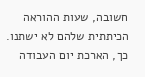חשובה, שעות ההוראה הכיתתית שלהם לא ישתנו. כך, הארכת יום העבודה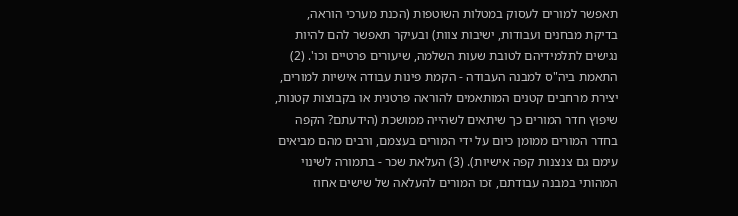תאפשר למורים לעסוק במטלות השוטפות (הכנת מערכי הוראה, בדיקת מבחנים ועבודות, ישיבות צוות) ובעיקר תאפשר להם להיות נגישים לתלמידיהם לטובת שעות השלמה, שיעורים פרטיים וכו'. (2) התאמת ביה"ס למבנה העבודה - הקמת פינות עבודה אישיות למורים, יצירת מרחבים קטנים המותאמים להוראה פרטנית או בקבוצות קטנות, שיפוץ חדר המורים כך שיתאים לשהייה ממושכת (הידעתם? הקפה בחדר המורים ממומן כיום על ידי המורים בעצמם, ורבים מהם מביאים עימם גם צנצנות קפה אישיות). (3) העלאת שכר - בתמורה לשינוי המהותי במבנה עבודתם, זכו המורים להעלאה של שישים אחוז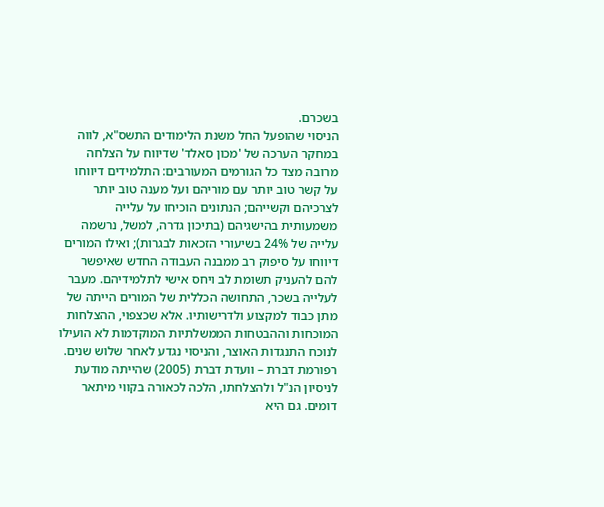בשכרם.
הניסוי שהופעל החל משנת הלימודים התשס"א, לווה במחקר הערכה של 'מכון סאלד' שדיווח על הצלחה מרובה מצד כל הגורמים המעורבים: התלמידים דיווחו על קשר טוב יותר עם מוריהם ועל מענה טוב יותר לצרכיהם וקשייהם; הנתונים הוכיחו על עלייה משמעותית בהישגיהם (בתיכון גדרה, למשל, נרשמה עלייה של 24% בשיעורי הזכאות לבגרות); ואילו המורים דיווחו על סיפוק רב ממבנה העבודה החדש שאיפשר להם להעניק תשומת לב ויחס אישי לתלמידיהם. מעבר לעלייה בשכר, התחושה הכללית של המורים הייתה של מתן כבוד למקצוע ולדרישותיו. אלא שכצפוי, ההצלחות המוכחות וההבטחות הממשלתיות המוקדמות לא הועילו לנוכח התנגדות האוצר, והניסוי נגדע לאחר שלוש שנים.
רפורמת דברת – וועדת דברת (2005) שהייתה מודעת לניסיון הנ"ל ולהצלחתו, הלכה לכאורה בקווי מיתאר דומים. גם היא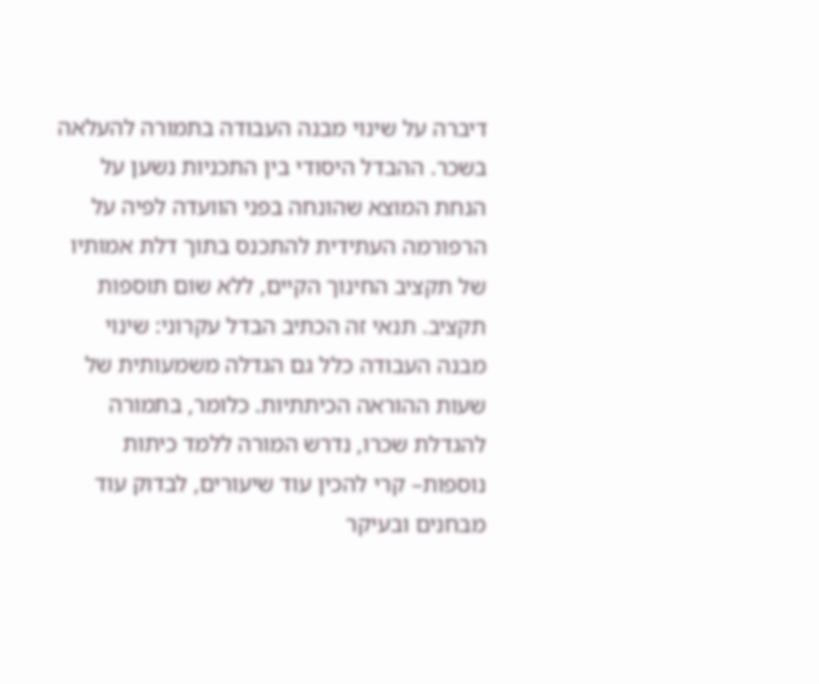דיברה על שינוי מבנה העבודה בתמורה להעלאה בשכר. ההבדל היסודי בין התכניות נשען על הנחת המוצא שהונחה בפני הוועדה לפיה על הרפורמה העתידית להתכנס בתוך דלת אמותיו של תקציב החינוך הקיים, ללא שום תוספות תקציב. תנאי זה הכתיב הבדל עקרוני: שינוי מבנה העבודה כלל גם הגדלה משמעותית של שעות ההוראה הכיתתיות. כלומר, בתמורה להגדלת שכרו, נדרש המורה ללמד כיתות נוספות– קרי להכין עוד שיעורים, לבדוק עוד מבחנים ובעיקר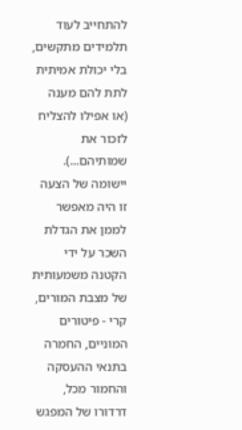להתחייב לעוד תלמידים מתקשים, בלי יכולת אמיתית לתת להם מענה (או אפילו להצליח לזכור את שמותיהם...). יישומה של הצעה זו היה מאפשר לממן את הגדלת השכר על ידי הקטנה משמעותית של מצבת המורים, קרי - פיטורים המוניים, החמרה בתנאי ההעסקה והחמור מכל, דרדורו של המפגש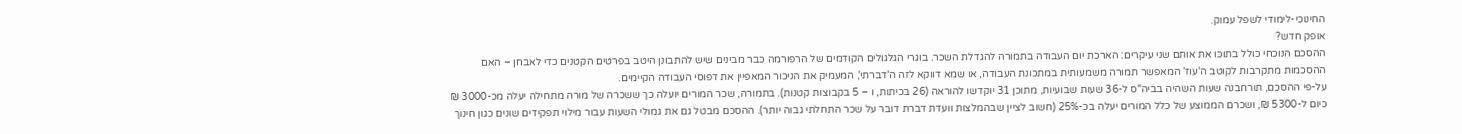החינוכי-לימודי לשפל עמוק.
אופק חדש?
ההסכם הנוכחי כולל בתוכו את אותם שני עיקרים: הארכת יום העבודה בתמורה להגדלת השכר. בוגרי הגלגולים הקודמים של הרפורמה כבר מבינים שיש להתבונן היטב בפרטים הקטנים כדי לאבחן – האם ההסכמות מתקרבות לקוטב ה'עוז' המאפשר תמורה משמעותית במתכונת העבודה, או שמא דווקא לזה ה'דברתי', המעמיק את הניכור המאפיין את דפוסי העבודה הקיימים.
על-פי ההסכם, תורחבנה שעות השהיה בביה"ס ל-36 שעות שבועיות, מתוכן 31 יוקדשו להוראה (26 בכיתות, ו – 5 בקבוצות קטנות). בתמורה, שכר המורים יועלה כך ששכרה של מורה מתחילה יעלה מכ-3000 ₪ כיום ל-5300 ₪, ושכרם הממוצע של כלל המורים יעלה בכ-25% (חשוב לציין שבהמלצות וועדת דברת דובר על שכר התחלתי גבוה יותר). ההסכם מבטל גם את גמולי השעות עבור מילוי תפקידים שונים כגון חינוך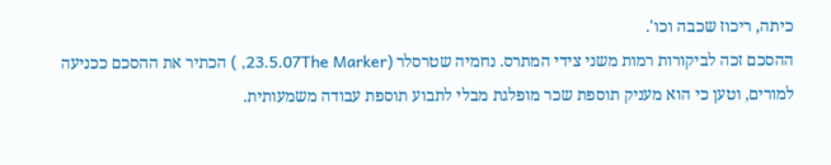כיתה, ריכוז שכבה וכו'.
ההסכם זכה לביקורות רמות משני צידי המתרס. נחמיה שטרסלר (23.5.07The Marker, ) הכתיר את ההסכם ככניעה למורים, וטען כי הוא מעניק תוספת שכר מופלגת מבלי לתבוע תוספת עבודה משמעותית.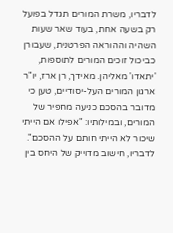לדבריו, משרת המורים תגדל בפועל רק בשעה אחת, בעוד שאר שעות השהיה וההוראה הפרטנית, שעבורן כביכול זוכים המורים לתוספות, 'יתאדו' מאליהן. מאידך, רן ארז, יו"ר ארגון המורים העל-יסודיים, טען כי מדובר בהסכם כניעה מחפיר של המורים, ובמילותיו: "אפילו אם הייתי שיכור לא הייתי חותם על ההסכם". לדבריו, חישוב מדוייק של היחס בין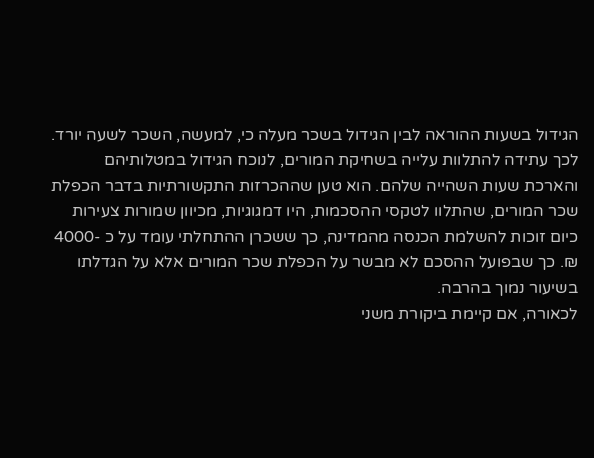הגידול בשעות ההוראה לבין הגידול בשכר מעלה כי, למעשה, השכר לשעה יורד. לכך עתידה להתלוות עלייה בשחיקת המורים, לנוכח הגידול במטלותיהם והארכת שעות השהייה שלהם. הוא טען שההכרזות התקשורתיות בדבר הכפלת שכר המורים, שהתלוו לטקסי ההסכמות, היו דמגוגיות, מכיוון שמורות צעירות כיום זוכות להשלמת הכנסה מהמדינה, כך ששכרן ההתחלתי עומד על כ -4000 ₪. כך שבפועל ההסכם לא מבשר על הכפלת שכר המורים אלא על הגדלתו בשיעור נמוך בהרבה.
לכאורה, אם קיימת ביקורת משני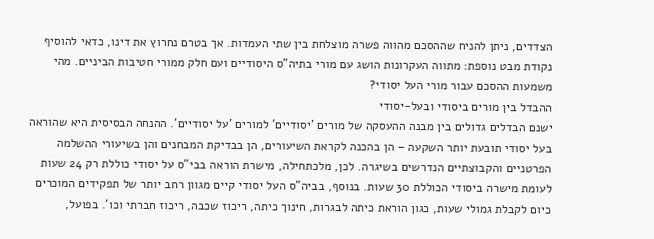הצדדים, ניתן להניח שההסכם מהווה פשרה מוצלחת בין שתי העמדות. אך בטרם נחרוץ את דינו, כדאי להוסיף נקודת מבט נוספת: מתווה העקרונות הושג עם מורי בתיה"ס היסודיים ועם חלק ממורי חטיבות הביניים. מהי משמעות ההסכם עבור מורי העל יסודי?
ההבדל בין מורים ביסודי ובעל-יסודי
ישנם הבדלים גדולים בין מבנה ההעסקה של מורים 'יסודיים' למורים 'על יסודיים'. ההנחה הבסיסית היא שהוראה בעל יסודי תובעת יותר השקעה – הן בהכנה לקראת השיעורים, הן בבדיקת המבחנים והן בשיעורי ההשלמה הפרטניים והקבוצתיים הנדרשים בשיגרה. לכן, מלכתחילה, מישרת הוראה בבי"ס על יסודי כוללת רק 24 שעות לעומת מישרה ביסודי הכוללת 30 שעות. בנוסף, בביה"ס העל יסודי קיים מגוון רחב יותר של תפקידים המוכרים כיום לקבלת גמולי שעות, כגון הוראת כיתה לבגרות, חינוך כיתה, ריכוז שכבה, ריכוז חברתי וכו'. בפועל,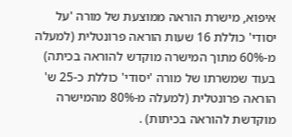איפוא, מישרת הוראה ממוצעת של מורה 'על יסודי' כוללת 16 שעות הוראה פרונטלית (למעלה מ-60% מתוך המישרה מוקדש להוראה בכיתה) בעוד שמשרתו של מורה 'יסודי' כוללת כ-25 ש' הוראה פרונטלית (למעלה מ-80% מהמישרה מוקדשת להוראה בכיתות) .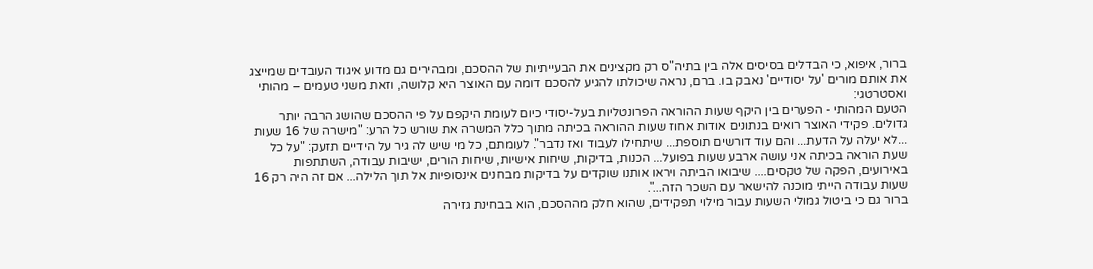ברור, איפוא, כי הבדלים בסיסים אלה בין בתיה"ס רק מקצינים את הבעייתיות של ההסכם, ומבהירים גם מדוע איגוד העובדים שמייצג את אותם מורים 'על יסודיים' נאבק בו. ברם, נראה שיכולתו להגיע להסכם דומה עם האוצר היא קלושה, וזאת משני טעמים – מהותי ואסטרטגי:
הטעם המהותי - הפערים בין היקף שעות ההוראה הפרונטליות בעל-יסודי כיום לעומת היקפם על פי ההסכם שהושג הרבה יותר גדולים. פקידי האוצר רואים בנתונים אודות אחוז שעות ההוראה בכיתה מתוך כלל המשרה את שורש כל הרע: "מישרה של 16 שעות ...לא יעלה על הדעת... והם עוד דורשים תוספת... שיתחילו לעבוד ואז נדבר". לעומתם, כל מי שיש לה גיר על הידיים תזעק: "על כל שעת הוראה בכיתה אני עושה ארבע שעות בפועל... הכנות, בדיקות, שיחות אישיות, שיחות הורים, ישיבות עבודה, השתתפות באירועים, הפקה של טקסים.... שיבואו הביתה ויראו אותנו שוקדים על בדיקות מבחנים אינסופיות אל תוך הלילה... אם זה היה רק 16 שעות עבודה הייתי מוכנה להישאר עם השכר הזה...".
ברור גם כי ביטול גמולי השעות עבור מילוי תפקידים, שהוא חלק מההסכם, הוא בבחינת גזירה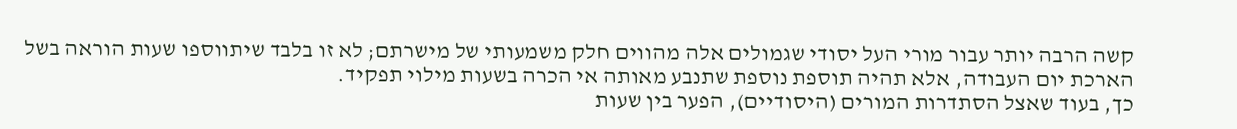קשה הרבה יותר עבור מורי העל יסודי שגמולים אלה מהווים חלק משמעותי של מישרתם; לא זו בלבד שיתווספו שעות הוראה בשל הארכת יום העבודה, אלא תהיה תוספת נוספת שתנבע מאותה אי הכרה בשעות מילוי תפקיד.
כך, בעוד שאצל הסתדרות המורים (היסודיים), הפער בין שעות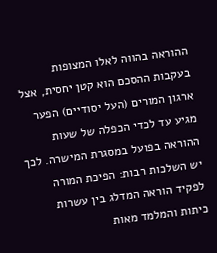ההוראה בהווה לאלו המצופות בעקבות ההסכם הוא קטן יחסית, אצל ארגון המורים (העל יסודיים) הפער מגיע עד לכדי הכפלה של שעות ההוראה בפועל במסגרת המישרה. לכך יש השלכות רבות: הפיכת המורה לפקיד הוראה המדלג בין עשרות כיתות והמלמד מאות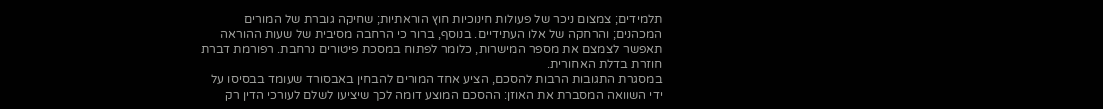תלמידים; צמצום ניכר של פעולות חינוכיות חוץ הוראתיות; שחיקה גוברת של המורים המכהנים; והרחקה של אלו העתידיים. בנוסף, ברור כי הרחבה מסיבית של שעות ההוראה תאפשר לצמצם את מספר המישרות, כלומר לפתוח במסכת פיטורים נרחבת. רפורמת דברת חוזרת בדלת האחורית.
במסגרת התגובות הרבות להסכם, הציע אחד המורים להבחין באבסורד שעומד בבסיסו על ידי השוואה המסברת את האוזן: ההסכם המוצע דומה לכך שיציעו לשלם לעורכי הדין רק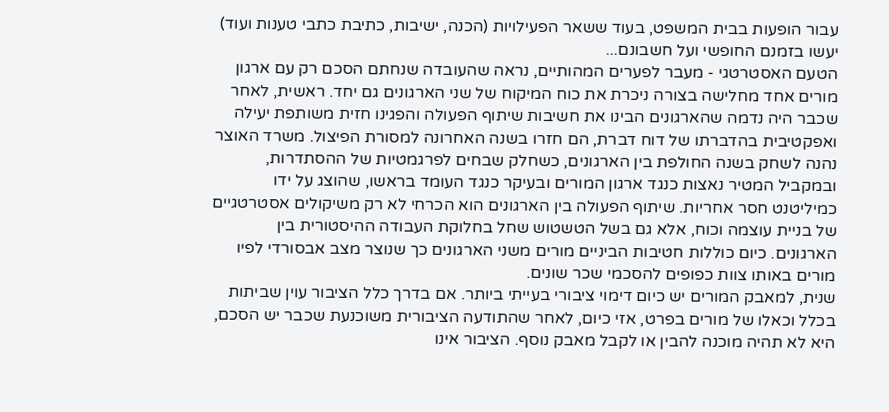עבור הופעות בבית המשפט, בעוד ששאר הפעילויות (הכנה, ישיבות, כתיבת כתבי טענות ועוד) יעשו בזמנם החופשי ועל חשבונם...
הטעם האסטרטגי - מעבר לפערים המהותיים, נראה שהעובדה שנחתם הסכם רק עם ארגון מורים אחד מחלישה בצורה ניכרת את כוח המיקוח של שני הארגונים גם יחד. ראשית, לאחר שכבר היה נדמה שהארגונים הבינו את חשיבות שיתוף הפעולה והפגינו חזית משותפת יעילה ואפקטיבית בהדברתו של דוח דברת, הם חזרו בשנה האחרונה למסורת הפיצול. משרד האוצר נהנה לשחק בשנה החולפת בין הארגונים, כשחלק שבחים לפרגמטיות של ההסתדרות, ובמקביל המטיר נאצות כנגד ארגון המורים ובעיקר כנגד העומד בראשו, שהוצג על ידו כמיליטנט חסר אחריות. שיתוף הפעולה בין הארגונים הוא הכרחי לא רק משיקולים אסטרטגיים של בניית עוצמה וכוח, אלא גם בשל הטשטוש שחל בחלוקת העבודה ההיסטורית בין הארגונים. כיום כוללות חטיבות הביניים מורים משני הארגונים כך שנוצר מצב אבסורדי לפיו מורים באותו צוות כפופים להסכמי שכר שונים.
שנית, למאבק המורים יש כיום דימוי ציבורי בעייתי ביותר. אם בדרך כלל הציבור עוין שביתות בכלל וכאלו של מורים בפרט, אזי כיום, לאחר שהתודעה הציבורית משוכנעת שכבר יש הסכם, היא לא תהיה מוכנה להבין או לקבל מאבק נוסף. הציבור אינו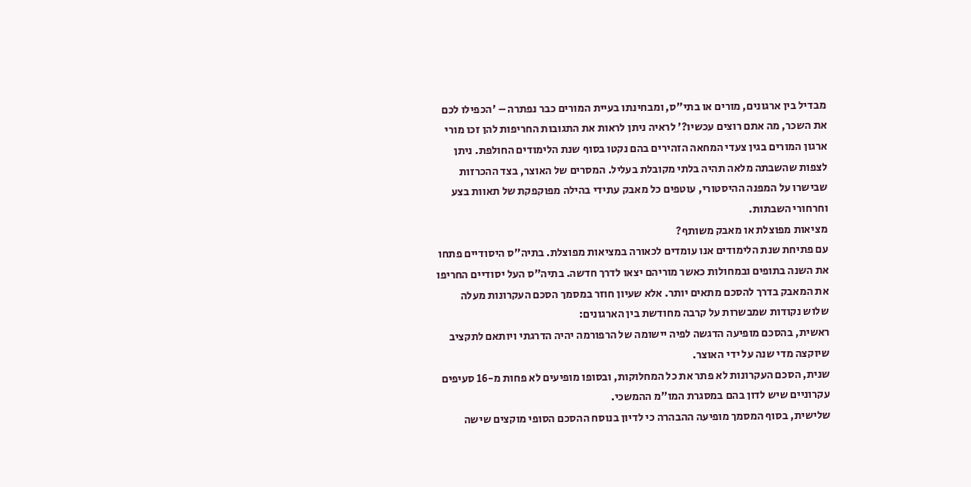מבדיל בין ארגונים, מורים או בתי"ס, ומבחינתו בעיית המורים כבר נפתרה – 'הכפילו לכם את השכר, מה אתם רוצים עכשיו?' לראיה ניתן לראות את התגובות החריפות להן זכו מורי ארגון המורים בגין צעדי המחאה הזהירים בהם נקטו בסוף שנת הלימודים החולפת. ניתן לצפות שהשבתה מלאה תהיה בלתי מקובלת בעליל. המסרים של האוצר, בצד ההכרזות שבישרו על המפנה ההיסטורי, עוטפים כל מאבק עתידי בהילה מפוקפקת של תאוות בצע וחרחורי השבתות.
מציאות מפוצלת או מאבק משותף?
עם פתיחת שנת הלימודים אנו עומדים לכאורה במציאות מפוצלת. בתיה"ס היסודיים פתחו את השנה בתופים ובמחולות כאשר מוריהם יצאו לדרך חדשה. בתיה"ס העל יסודיים החריפו את המאבק בדרך להסכם מתאים יותר. אלא שעיון חוזר במסמך הסכם העקרונות מעלה שלוש נקודות שמבשרות על קרבה מחודשת בין הארגונים:
ראשית, בהסכם מופיעה הדגשה לפיה יישומה של הרפורמה יהיה הדרגתי ויותאם לתקציב שיוקצה מדי שנה על ידי האוצר.
שנית, הסכם העקרונות לא פתר את כל המחלוקות, ובסופו מופיעים לא פחות מ-16 סעיפים עקרוניים שיש לדון בהם במסגרת המו"מ ההמשכי.
שלישית, בסוף המסמך מופיעה ההבהרה כי לדיון בנוסח ההסכם הסופי מוקצים שישה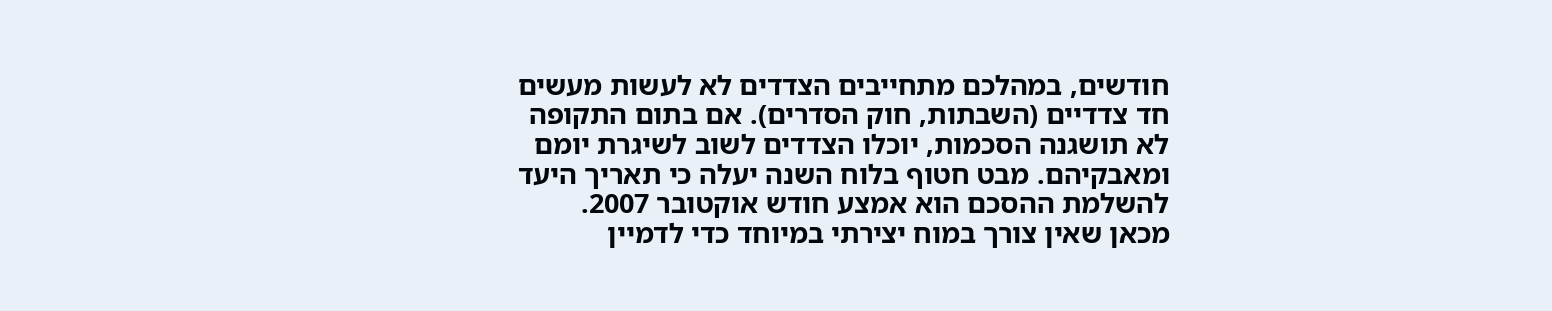חודשים, במהלכם מתחייבים הצדדים לא לעשות מעשים חד צדדיים (השבתות, חוק הסדרים). אם בתום התקופה לא תושגנה הסכמות, יוכלו הצדדים לשוב לשיגרת יומם ומאבקיהם. מבט חטוף בלוח השנה יעלה כי תאריך היעד להשלמת ההסכם הוא אמצע חודש אוקטובר 2007.
מכאן שאין צורך במוח יצירתי במיוחד כדי לדמיין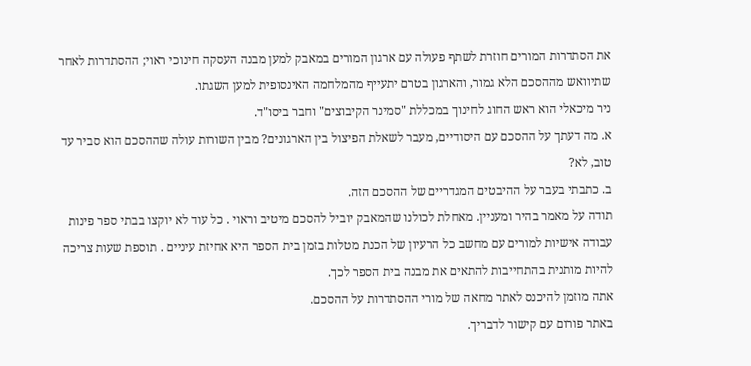את הסתדרות המורים חוזרת לשתף פעולה עם ארגון המורים במאבק למען מבנה העסקה חינוכי ראוי; ההסתדרות לאחר שתיוואש מההסכם הלא גמור, והארגון בטרם יתעייף מהמלחמה האינסופית למען השגתו.
ניר מיכאלי הוא ראש החוג לחינוך במכללת "סמינר הקיבוצים" וחבר ביסו"ד.
א. מה דעתך על ההסכם עם היסודיים, מעבר לשאלת הפיצול בין הארגונים? מבין השורות עולה שההסכם הוא סביר עד טוב, לא?
ב. כתבתי בעבר על ההיבטים המגדריים של ההסכם הזה.
תודה על מאמר בהיר ומעניין. מאחלת לכולנו שהמאבק יוביל להסכם מיטיב וראוי . כל עוד לא יוקצו בבתי ספר פינות עבודה אישיות למורים עם מחשב כל הרעיון של הכנת מטלות בזמן בית הספר היא אחיזת עיניים . תוספת שעות צריכה להיות מותנית בהתחייבות להתאים את מבנה בית הספר לכך.
אתה מוזמן להיכנס לאתר מחאה של מורי ההסתדרות על ההסכם.
באתר פורום עם קישור לדבריך.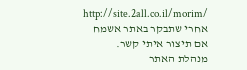http://site.2all.co.il/morim/
אחרי שתבקר באתר אשמח אם תיצור איתי קשר.
מנהלת האתר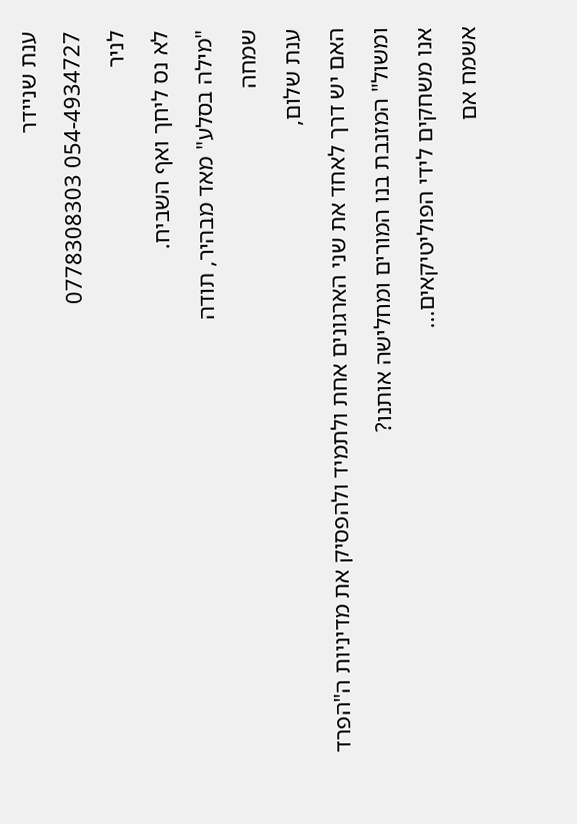ענת שניידר
054-4934727 0778308303
לניר
לא נס ליחך ואף השביח.
"מילה בסלע" מאד מבהיר, תודה
שמחה
ענת שלום,
האם יש דרך לאחד את שני הארגונים אחת ולתמיד ולהפסיק את מדיניות ה"הפרד ומשול" המזנבת בנו המורים ומחלישה אותנו?
אנו משחקים לידי הפוליטיקאים...
אשמח אם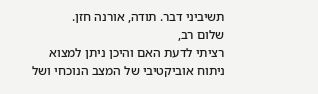תשיביני דבר. תודה, אורנה חזן.
שלום רב,
רציתי לדעת האם והיכן ניתן למצוא ניתוח אוביקטיבי של המצב הנוכחי ושל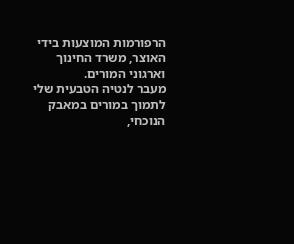הרפורמות המוצעות בידי האוצר, משרד החינוך וארגוני המורים.
מעבר לנטיה הטבעית שלי לתמוך במורים במאבק הנוכחי,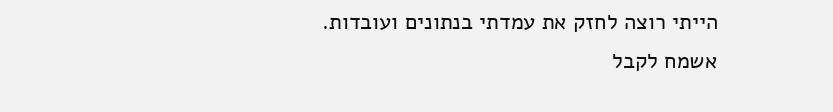הייתי רוצה לחזק את עמדתי בנתונים ועובדות.
אשמח לקבל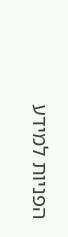הפניות למידע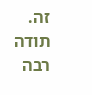זה.
תודה רבה